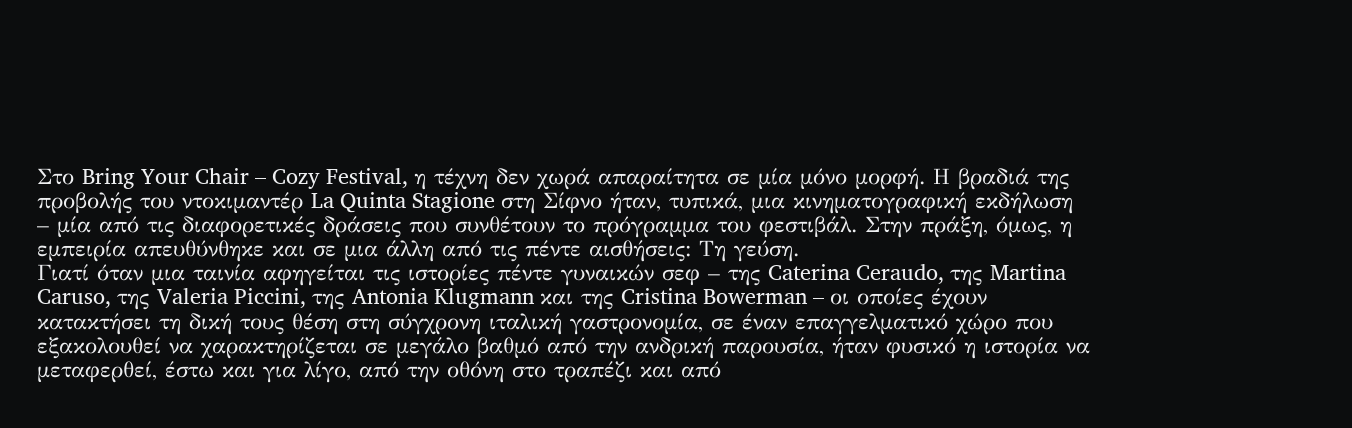Στο Bring Your Chair – Cozy Festival, η τέχνη δεν χωρά απαραίτητα σε μία μόνο μορφή. Η βραδιά της προβολής του ντοκιμαντέρ La Quinta Stagione στη Σίφνο ήταν, τυπικά, μια κινηματογραφική εκδήλωση – μία από τις διαφορετικές δράσεις που συνθέτουν το πρόγραμμα του φεστιβάλ. Στην πράξη, όμως, η εμπειρία απευθύνθηκε και σε μια άλλη από τις πέντε αισθήσεις: Tη γεύση.
Γιατί όταν μια ταινία αφηγείται τις ιστορίες πέντε γυναικών σεφ – της Caterina Ceraudo, της Martina Caruso, της Valeria Piccini, της Antonia Klugmann και της Cristina Bowerman – οι οποίες έχουν κατακτήσει τη δική τους θέση στη σύγχρονη ιταλική γαστρονομία, σε έναν επαγγελματικό χώρο που εξακολουθεί να χαρακτηρίζεται σε μεγάλο βαθμό από την ανδρική παρουσία, ήταν φυσικό η ιστορία να μεταφερθεί, έστω και για λίγο, από την οθόνη στο τραπέζι και από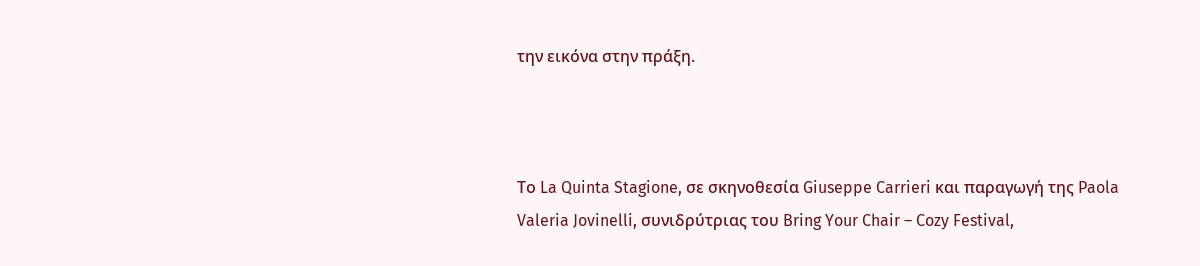την εικόνα στην πράξη.



Το La Quinta Stagione, σε σκηνοθεσία Giuseppe Carrieri και παραγωγή της Paola Valeria Jovinelli, συνιδρύτριας του Bring Your Chair – Cozy Festival,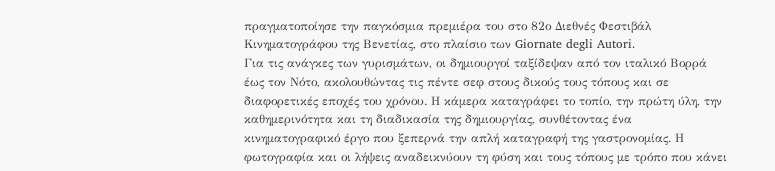πραγματοποίησε την παγκόσμια πρεμιέρα του στο 82ο Διεθνές Φεστιβάλ Κινηματογράφου της Βενετίας, στο πλαίσιο των Giornate degli Autori.
Για τις ανάγκες των γυρισμάτων, οι δημιουργοί ταξίδεψαν από τον ιταλικό Βορρά έως τον Νότο, ακολουθώντας τις πέντε σεφ στους δικούς τους τόπους και σε διαφορετικές εποχές του χρόνου. Η κάμερα καταγράφει το τοπίο, την πρώτη ύλη, την καθημερινότητα και τη διαδικασία της δημιουργίας, συνθέτοντας ένα κινηματογραφικό έργο που ξεπερνά την απλή καταγραφή της γαστρονομίας. Η φωτογραφία και οι λήψεις αναδεικνύουν τη φύση και τους τόπους με τρόπο που κάνει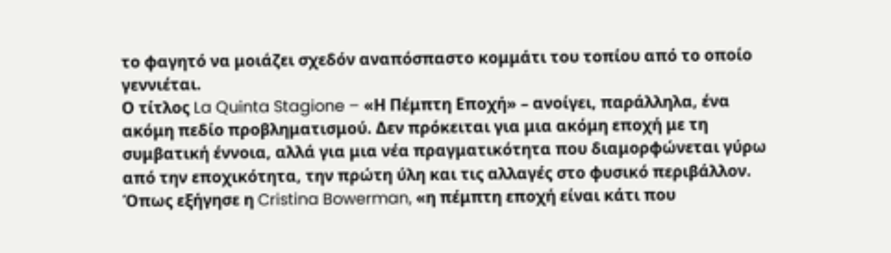το φαγητό να μοιάζει σχεδόν αναπόσπαστο κομμάτι του τοπίου από το οποίο γεννιέται.
Ο τίτλος La Quinta Stagione – «Η Πέμπτη Εποχή» – ανοίγει, παράλληλα, ένα ακόμη πεδίο προβληματισμού. Δεν πρόκειται για μια ακόμη εποχή με τη συμβατική έννοια, αλλά για μια νέα πραγματικότητα που διαμορφώνεται γύρω από την εποχικότητα, την πρώτη ύλη και τις αλλαγές στο φυσικό περιβάλλον. Όπως εξήγησε η Cristina Bowerman, «η πέμπτη εποχή είναι κάτι που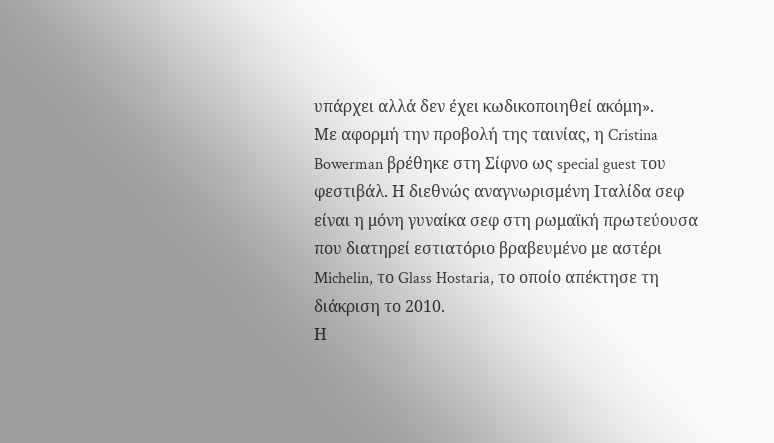υπάρχει αλλά δεν έχει κωδικοποιηθεί ακόμη».
Με αφορμή την προβολή της ταινίας, η Cristina Bowerman βρέθηκε στη Σίφνο ως special guest του φεστιβάλ. Η διεθνώς αναγνωρισμένη Ιταλίδα σεφ είναι η μόνη γυναίκα σεφ στη ρωμαϊκή πρωτεύουσα που διατηρεί εστιατόριο βραβευμένο με αστέρι Michelin, το Glass Hostaria, το οποίο απέκτησε τη διάκριση το 2010.
Η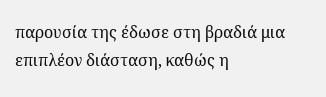παρουσία της έδωσε στη βραδιά μια επιπλέον διάσταση, καθώς η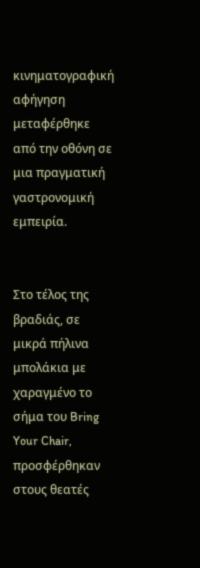κινηματογραφική αφήγηση μεταφέρθηκε από την οθόνη σε μια πραγματική γαστρονομική εμπειρία.


Στο τέλος της βραδιάς, σε μικρά πήλινα μπολάκια με χαραγμένο το σήμα του Bring Your Chair, προσφέρθηκαν στους θεατές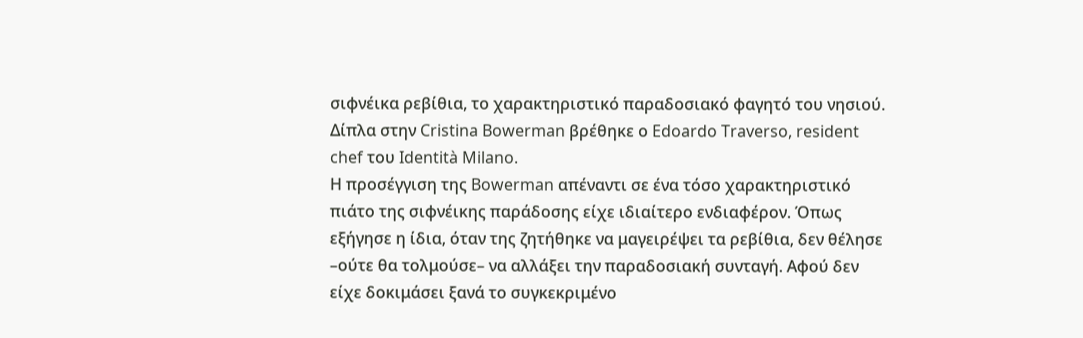σιφνέικα ρεβίθια, το χαρακτηριστικό παραδοσιακό φαγητό του νησιού. Δίπλα στην Cristina Bowerman βρέθηκε ο Edoardo Traverso, resident chef του Identità Milano.
Η προσέγγιση της Bowerman απέναντι σε ένα τόσο χαρακτηριστικό πιάτο της σιφνέικης παράδοσης είχε ιδιαίτερο ενδιαφέρον. Όπως εξήγησε η ίδια, όταν της ζητήθηκε να μαγειρέψει τα ρεβίθια, δεν θέλησε –ούτε θα τολμούσε– να αλλάξει την παραδοσιακή συνταγή. Αφού δεν είχε δοκιμάσει ξανά το συγκεκριμένο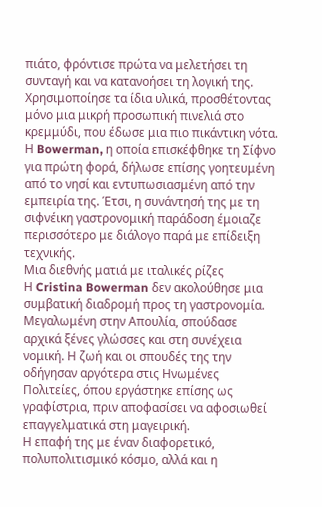πιάτο, φρόντισε πρώτα να μελετήσει τη συνταγή και να κατανοήσει τη λογική της. Χρησιμοποίησε τα ίδια υλικά, προσθέτοντας μόνο μια μικρή προσωπική πινελιά στο κρεμμύδι, που έδωσε μια πιο πικάντικη νότα.
Η Bowerman, η οποία επισκέφθηκε τη Σίφνο για πρώτη φορά, δήλωσε επίσης γοητευμένη από το νησί και εντυπωσιασμένη από την εμπειρία της. Έτσι, η συνάντησή της με τη σιφνέικη γαστρονομική παράδοση έμοιαζε περισσότερο με διάλογο παρά με επίδειξη τεχνικής.
Μια διεθνής ματιά με ιταλικές ρίζες
Η Cristina Bowerman δεν ακολούθησε μια συμβατική διαδρομή προς τη γαστρονομία. Μεγαλωμένη στην Απουλία, σπούδασε αρχικά ξένες γλώσσες και στη συνέχεια νομική. Η ζωή και οι σπουδές της την οδήγησαν αργότερα στις Ηνωμένες Πολιτείες, όπου εργάστηκε επίσης ως γραφίστρια, πριν αποφασίσει να αφοσιωθεί επαγγελματικά στη μαγειρική.
Η επαφή της με έναν διαφορετικό, πολυπολιτισμικό κόσμο, αλλά και η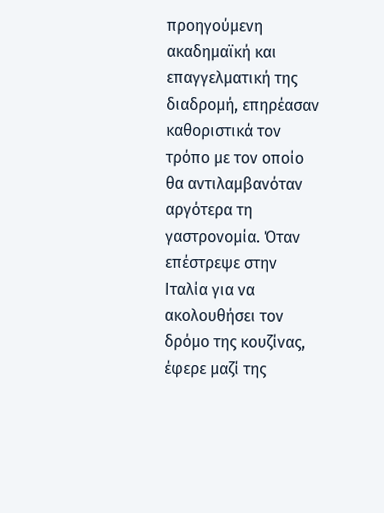προηγούμενη ακαδημαϊκή και επαγγελματική της διαδρομή, επηρέασαν καθοριστικά τον τρόπο με τον οποίο θα αντιλαμβανόταν αργότερα τη γαστρονομία. Όταν επέστρεψε στην Ιταλία για να ακολουθήσει τον δρόμο της κουζίνας, έφερε μαζί της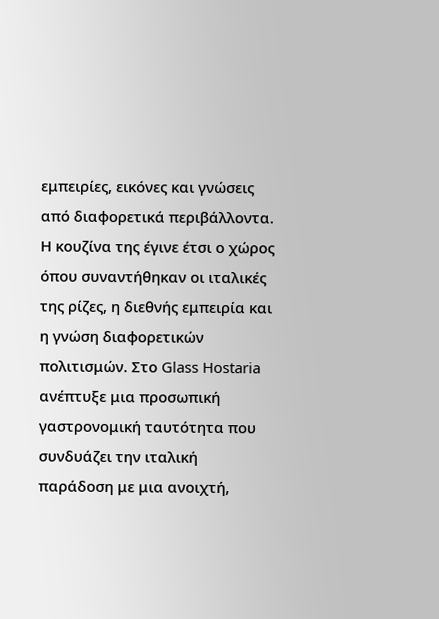εμπειρίες, εικόνες και γνώσεις από διαφορετικά περιβάλλοντα.
Η κουζίνα της έγινε έτσι ο χώρος όπου συναντήθηκαν οι ιταλικές της ρίζες, η διεθνής εμπειρία και η γνώση διαφορετικών πολιτισμών. Στο Glass Hostaria ανέπτυξε μια προσωπική γαστρονομική ταυτότητα που συνδυάζει την ιταλική παράδοση με μια ανοιχτή,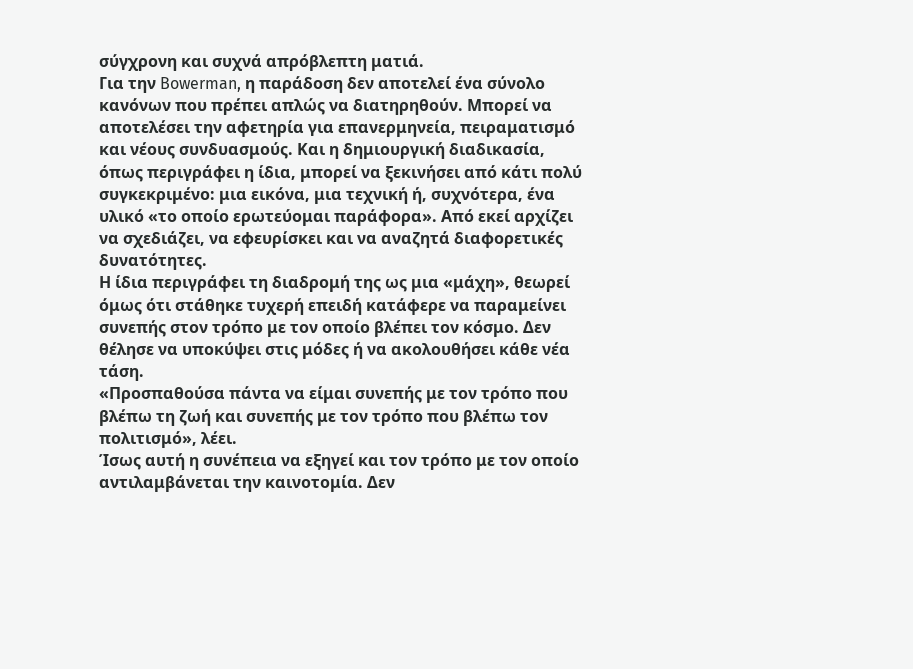σύγχρονη και συχνά απρόβλεπτη ματιά.
Για την Bowerman, η παράδοση δεν αποτελεί ένα σύνολο κανόνων που πρέπει απλώς να διατηρηθούν. Μπορεί να αποτελέσει την αφετηρία για επανερμηνεία, πειραματισμό και νέους συνδυασμούς. Και η δημιουργική διαδικασία, όπως περιγράφει η ίδια, μπορεί να ξεκινήσει από κάτι πολύ συγκεκριμένο: μια εικόνα, μια τεχνική ή, συχνότερα, ένα υλικό «το οποίο ερωτεύομαι παράφορα». Από εκεί αρχίζει να σχεδιάζει, να εφευρίσκει και να αναζητά διαφορετικές δυνατότητες.
Η ίδια περιγράφει τη διαδρομή της ως μια «μάχη», θεωρεί όμως ότι στάθηκε τυχερή επειδή κατάφερε να παραμείνει συνεπής στον τρόπο με τον οποίο βλέπει τον κόσμο. Δεν θέλησε να υποκύψει στις μόδες ή να ακολουθήσει κάθε νέα τάση.
«Προσπαθούσα πάντα να είμαι συνεπής με τον τρόπο που βλέπω τη ζωή και συνεπής με τον τρόπο που βλέπω τον πολιτισμό», λέει.
Ίσως αυτή η συνέπεια να εξηγεί και τον τρόπο με τον οποίο αντιλαμβάνεται την καινοτομία. Δεν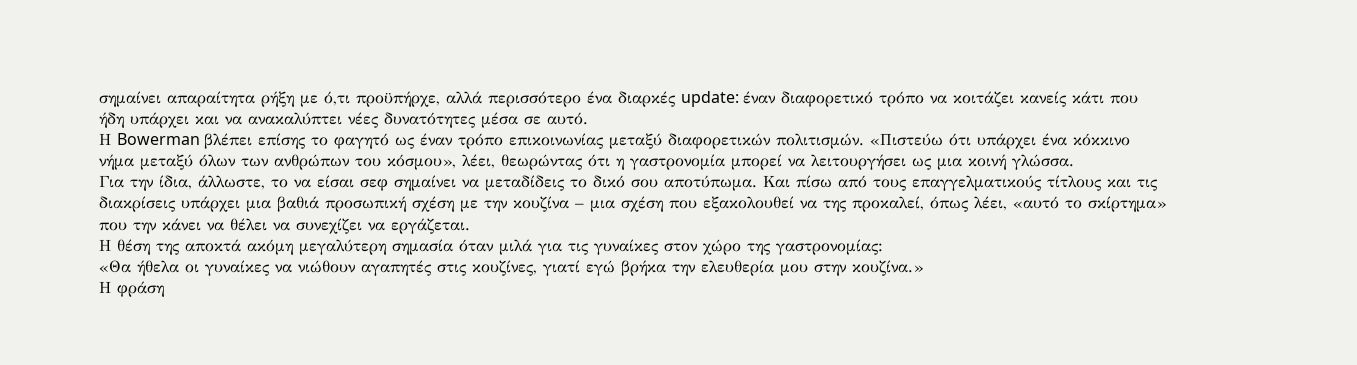σημαίνει απαραίτητα ρήξη με ό,τι προϋπήρχε, αλλά περισσότερο ένα διαρκές update: έναν διαφορετικό τρόπο να κοιτάζει κανείς κάτι που ήδη υπάρχει και να ανακαλύπτει νέες δυνατότητες μέσα σε αυτό.
Η Bowerman βλέπει επίσης το φαγητό ως έναν τρόπο επικοινωνίας μεταξύ διαφορετικών πολιτισμών. «Πιστεύω ότι υπάρχει ένα κόκκινο νήμα μεταξύ όλων των ανθρώπων του κόσμου», λέει, θεωρώντας ότι η γαστρονομία μπορεί να λειτουργήσει ως μια κοινή γλώσσα.
Για την ίδια, άλλωστε, το να είσαι σεφ σημαίνει να μεταδίδεις το δικό σου αποτύπωμα. Και πίσω από τους επαγγελματικούς τίτλους και τις διακρίσεις υπάρχει μια βαθιά προσωπική σχέση με την κουζίνα – μια σχέση που εξακολουθεί να της προκαλεί, όπως λέει, «αυτό το σκίρτημα» που την κάνει να θέλει να συνεχίζει να εργάζεται.
Η θέση της αποκτά ακόμη μεγαλύτερη σημασία όταν μιλά για τις γυναίκες στον χώρο της γαστρονομίας:
«Θα ήθελα οι γυναίκες να νιώθουν αγαπητές στις κουζίνες, γιατί εγώ βρήκα την ελευθερία μου στην κουζίνα.»
Η φράση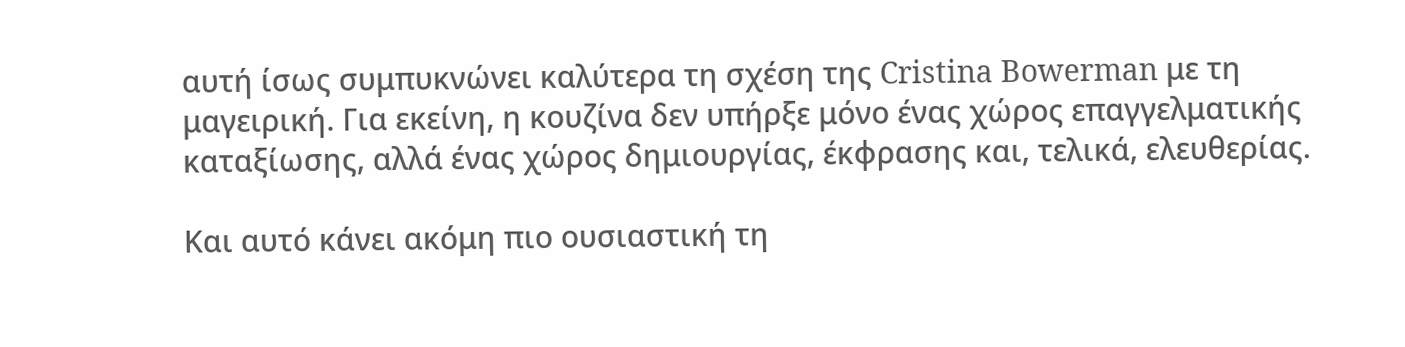αυτή ίσως συμπυκνώνει καλύτερα τη σχέση της Cristina Bowerman με τη μαγειρική. Για εκείνη, η κουζίνα δεν υπήρξε μόνο ένας χώρος επαγγελματικής καταξίωσης, αλλά ένας χώρος δημιουργίας, έκφρασης και, τελικά, ελευθερίας.

Και αυτό κάνει ακόμη πιο ουσιαστική τη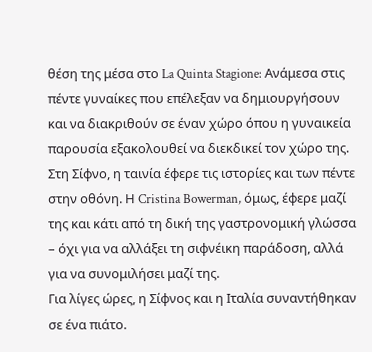θέση της μέσα στο La Quinta Stagione: Ανάμεσα στις πέντε γυναίκες που επέλεξαν να δημιουργήσουν και να διακριθούν σε έναν χώρο όπου η γυναικεία παρουσία εξακολουθεί να διεκδικεί τον χώρο της.
Στη Σίφνο, η ταινία έφερε τις ιστορίες και των πέντε στην οθόνη. Η Cristina Bowerman, όμως, έφερε μαζί της και κάτι από τη δική της γαστρονομική γλώσσα – όχι για να αλλάξει τη σιφνέικη παράδοση, αλλά για να συνομιλήσει μαζί της.
Για λίγες ώρες, η Σίφνος και η Ιταλία συναντήθηκαν σε ένα πιάτο.